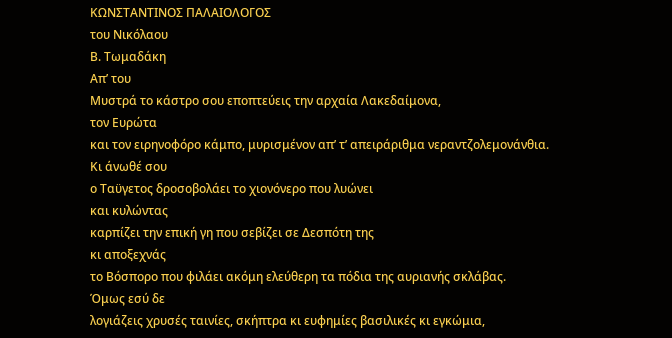ΚΩΝΣΤΑΝΤΙΝΟΣ ΠΑΛΑΙΟΛΟΓΟΣ
του Νικόλαου
Β. Τωμαδάκη
Απ’ του
Μυστρά το κάστρο σου εποπτεύεις την αρχαία Λακεδαίμονα,
τον Ευρώτα
και τον ειρηνοφόρο κάμπο, μυρισμένον απ’ τ’ απειράριθμα νεραντζολεμονάνθια.
Κι άνωθέ σου
ο Ταϋγετος δροσοβολάει το χιονόνερο που λυώνει
και κυλώντας
καρπίζει την επική γη που σεβίζει σε Δεσπότη της
κι αποξεχνάς
το Βόσπορο που φιλάει ακόμη ελεύθερη τα πόδια της αυριανής σκλάβας.
Όμως εσύ δε
λογιάζεις χρυσές ταινίες, σκήπτρα κι ευφημίες βασιλικές κι εγκώμια,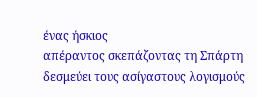ένας ήσκιος
απέραντος σκεπάζοντας τη Σπάρτη δεσμεύει τους ασίγαστους λογισμούς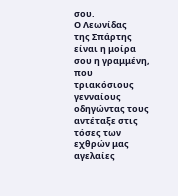σου.
Ο Λεωνίδας
της Σπάρτης είναι η μοίρα σου η γραμμένη, που τριακόσιους
γενναίους
οδηγώντας τους αντέταξε στις τόσες των εχθρών μας αγελαίες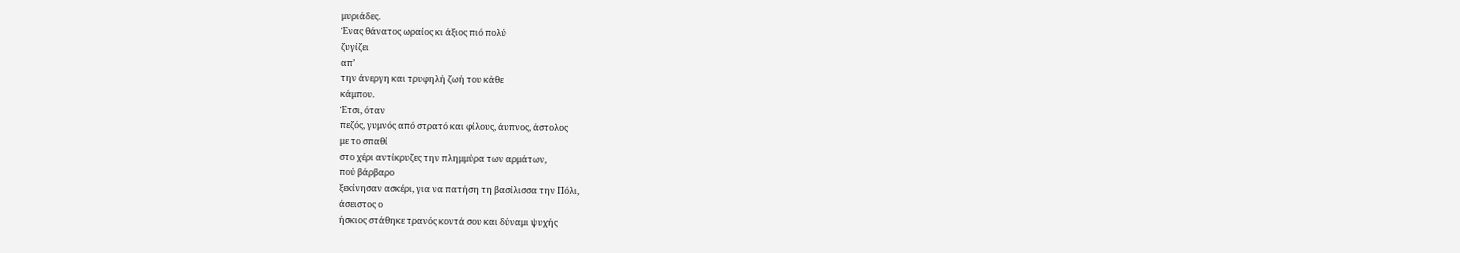μυριάδες.
Ένας θάνατος ωραίος κι άξιος πιό πολύ
ζυγίζει
απ’
την άνεργη και τρυφηλή ζωή του κάθε
κάμπου.
Έτσι, όταν
πεζός, γυμνός από στρατό και φίλους, άυπνος, άστολος
με το σπαθί
στο χέρι αντίκρυζες την πλημμύρα των αρμάτων,
πού βάρβαρο
ξεκίνησαν ασκέρι, για να πατήση τη βασίλισσα την Πόλι,
άσειστος ο
ήσκιος στάθηκε τρανός κοντά σου και δύναμι ψυχής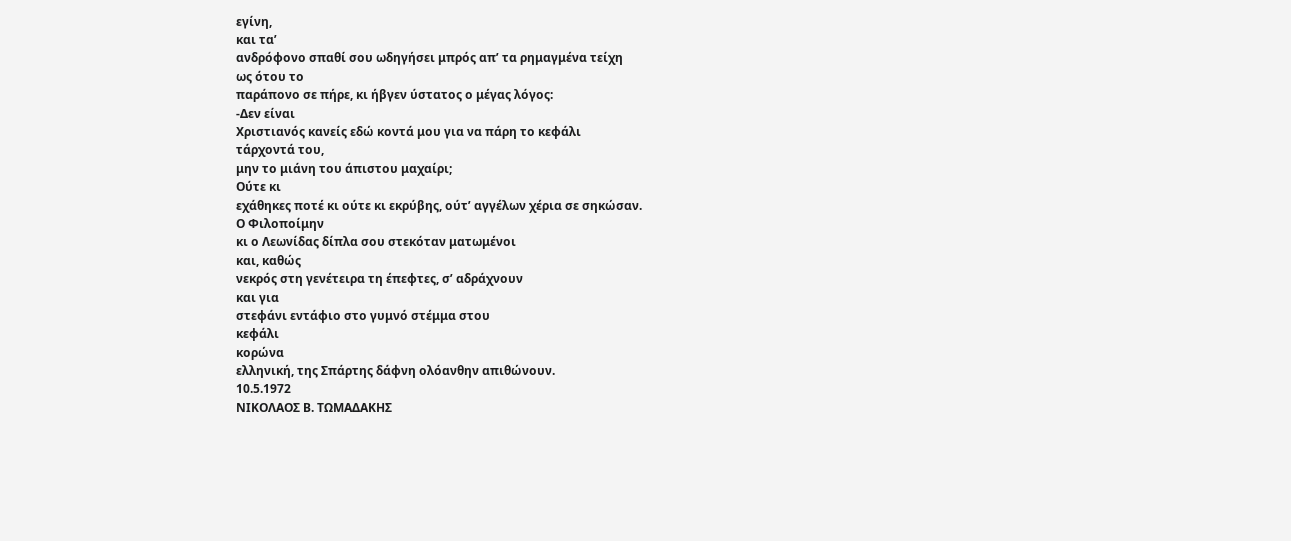εγίνη,
και τα’
ανδρόφονο σπαθί σου ωδηγήσει μπρός απ’ τα ρημαγμένα τείχη
ως ότου το
παράπονο σε πήρε, κι ήβγεν ύστατος ο μέγας λόγος:
-Δεν είναι
Χριστιανός κανείς εδώ κοντά μου για να πάρη το κεφάλι
τάρχοντά του,
μην το μιάνη του άπιστου μαχαίρι;
Ούτε κι
εχάθηκες ποτέ κι ούτε κι εκρύβης, ούτ’ αγγέλων χέρια σε σηκώσαν.
Ο Φιλοποίμην
κι ο Λεωνίδας δίπλα σου στεκόταν ματωμένοι
και, καθώς
νεκρός στη γενέτειρα τη έπεφτες, σ’ αδράχνουν
και για
στεφάνι εντάφιο στο γυμνό στέμμα στου
κεφάλι
κορώνα
ελληνική, της Σπάρτης δάφνη ολόανθην απιθώνουν.
10.5.1972
ΝΙΚΟΛΑΟΣ Β. ΤΩΜΑΔΑΚΗΣ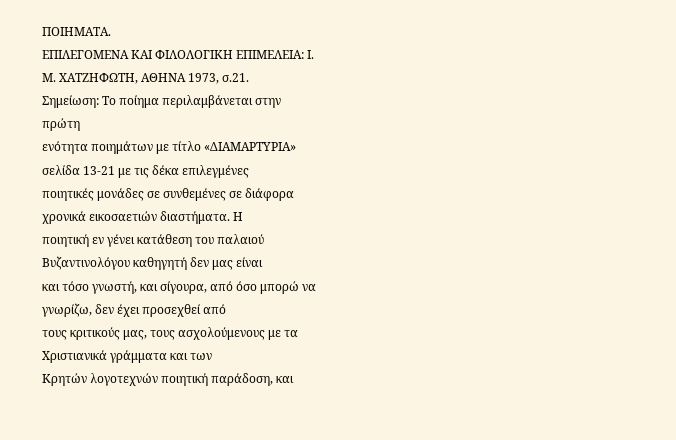ΠΟΙΗΜΑΤΑ.
ΕΠΙΛΕΓΟΜΕΝΑ ΚΑΙ ΦΙΛΟΛΟΓΙΚΗ ΕΠΙΜΕΛΕΙΑ: Ι. Μ. ΧΑΤΖΗΦΩΤΗ, ΑΘΗΝΑ 1973, σ.21.
Σημείωση: Το ποίημα περιλαμβάνεται στην πρώτη
ενότητα ποιημάτων με τίτλο «ΔΙΑΜΑΡΤΥΡΙΑ» σελίδα 13-21 με τις δέκα επιλεγμένες
ποιητικές μονάδες σε συνθεμένες σε διάφορα χρονικά εικοσαετιών διαστήματα. Η
ποιητική εν γένει κατάθεση του παλαιού Βυζαντινολόγου καθηγητή δεν μας είναι
και τόσο γνωστή, και σίγουρα, από όσο μπορώ να γνωρίζω, δεν έχει προσεχθεί από
τους κριτικούς μας, τους ασχολούμενους με τα Χριστιανικά γράμματα και των
Κρητών λογοτεχνών ποιητική παράδοση, και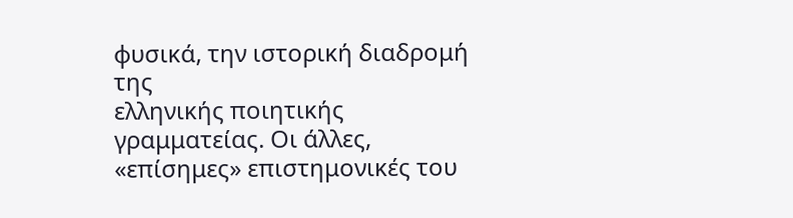φυσικά, την ιστορική διαδρομή της
ελληνικής ποιητικής γραμματείας. Οι άλλες, «επίσημες» επιστημονικές του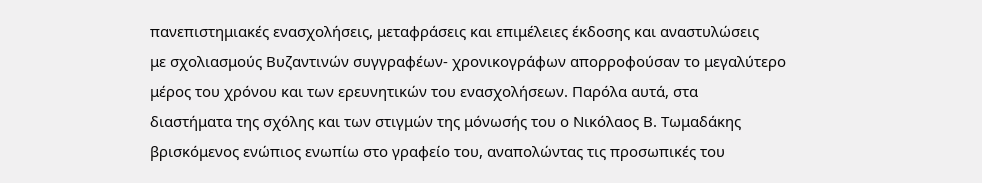πανεπιστημιακές ενασχολήσεις, μεταφράσεις και επιμέλειες έκδοσης και αναστυλώσεις
με σχολιασμούς Βυζαντινών συγγραφέων- χρονικογράφων απορροφούσαν το μεγαλύτερο
μέρος του χρόνου και των ερευνητικών του ενασχολήσεων. Παρόλα αυτά, στα
διαστήματα της σχόλης και των στιγμών της μόνωσής του ο Νικόλαος Β. Τωμαδάκης
βρισκόμενος ενώπιος ενωπίω στο γραφείο του, αναπολώντας τις προσωπικές του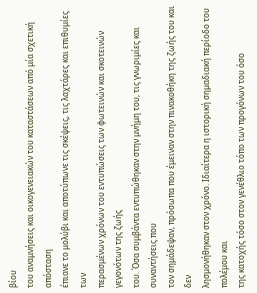βίου
του αναμνήσεις και οικογενειακών του καταστάσεων από μία σχετική απόσταση
έπιανε το μολύβι και αποτύπωνε τις σκέψεις, τις λαχτάρες και επιθυμίες των
περασμένων χρόνων του εντυπώσεις των φωτεινών και σκοτεινών γεγονότων της ζωής
του. Όσα συμβάντα εντυπώθηκαν στην μνήμη του, τις γνωριμίες και συναντήσεις που
τον σημάδεψαν, πρόσωπα που έμειναν στην πινακοθήκη της ζωής του και δεν
λησμονήθηκαν στον χρόνο. Ιδιαίτερα η ιστορική σημαδιακή περίοδο του πολέμου και
της κατοχής τόσο στον γενέθλιο τόπο των προγόνων του όσο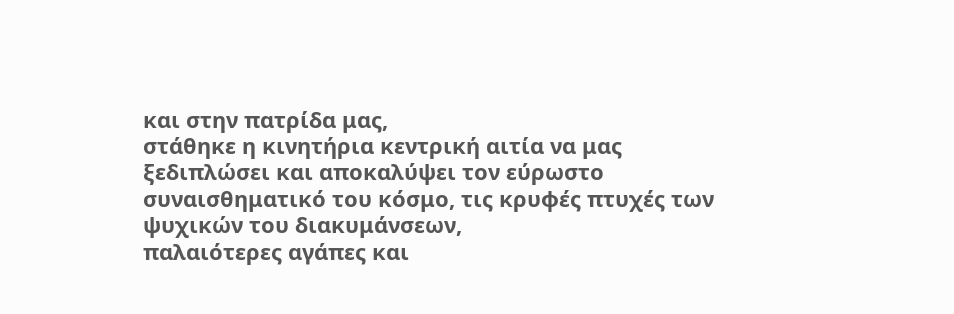και στην πατρίδα μας,
στάθηκε η κινητήρια κεντρική αιτία να μας ξεδιπλώσει και αποκαλύψει τον εύρωστο
συναισθηματικό του κόσμο, τις κρυφές πτυχές των ψυχικών του διακυμάνσεων,
παλαιότερες αγάπες και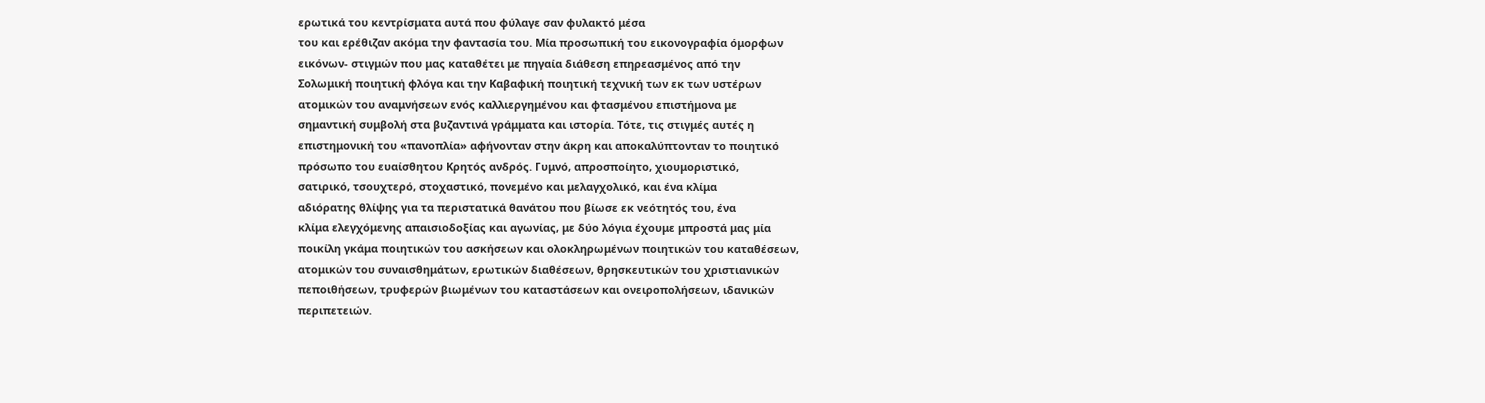ερωτικά του κεντρίσματα αυτά που φύλαγε σαν φυλακτό μέσα
του και ερέθιζαν ακόμα την φαντασία του. Μία προσωπική του εικονογραφία όμορφων
εικόνων- στιγμών που μας καταθέτει με πηγαία διάθεση επηρεασμένος από την
Σολωμική ποιητική φλόγα και την Καβαφική ποιητική τεχνική των εκ των υστέρων
ατομικών του αναμνήσεων ενός καλλιεργημένου και φτασμένου επιστήμονα με
σημαντική συμβολή στα βυζαντινά γράμματα και ιστορία. Τότε, τις στιγμές αυτές η
επιστημονική του «πανοπλία» αφήνονταν στην άκρη και αποκαλύπτονταν το ποιητικό
πρόσωπο του ευαίσθητου Κρητός ανδρός. Γυμνό, απροσποίητο, χιουμοριστικό,
σατιρικό, τσουχτερό, στοχαστικό, πονεμένο και μελαγχολικό, και ένα κλίμα
αδιόρατης θλίψης για τα περιστατικά θανάτου που βίωσε εκ νεότητός του, ένα
κλίμα ελεγχόμενης απαισιοδοξίας και αγωνίας, με δύο λόγια έχουμε μπροστά μας μία
ποικίλη γκάμα ποιητικών του ασκήσεων και ολοκληρωμένων ποιητικών του καταθέσεων,
ατομικών του συναισθημάτων, ερωτικών διαθέσεων, θρησκευτικών του χριστιανικών
πεποιθήσεων, τρυφερών βιωμένων του καταστάσεων και ονειροπολήσεων, ιδανικών
περιπετειών.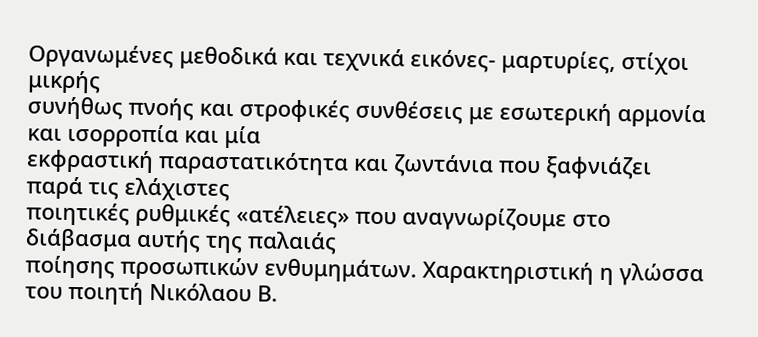Οργανωμένες μεθοδικά και τεχνικά εικόνες- μαρτυρίες, στίχοι μικρής
συνήθως πνοής και στροφικές συνθέσεις με εσωτερική αρμονία και ισορροπία και μία
εκφραστική παραστατικότητα και ζωντάνια που ξαφνιάζει παρά τις ελάχιστες
ποιητικές ρυθμικές «ατέλειες» που αναγνωρίζουμε στο διάβασμα αυτής της παλαιάς
ποίησης προσωπικών ενθυμημάτων. Χαρακτηριστική η γλώσσα του ποιητή Νικόλαου Β.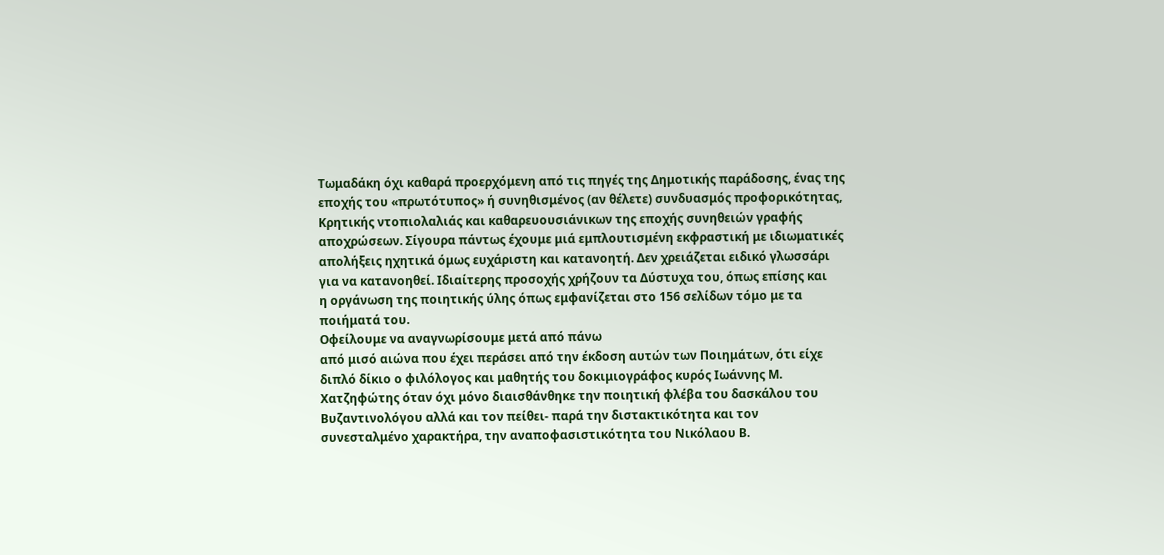Τωμαδάκη όχι καθαρά προερχόμενη από τις πηγές της Δημοτικής παράδοσης, ένας της
εποχής του «πρωτότυπος» ή συνηθισμένος (αν θέλετε) συνδυασμός προφορικότητας,
Κρητικής ντοπιολαλιάς και καθαρευουσιάνικων της εποχής συνηθειών γραφής
αποχρώσεων. Σίγουρα πάντως έχουμε μιά εμπλουτισμένη εκφραστική με ιδιωματικές
απολήξεις ηχητικά όμως ευχάριστη και κατανοητή. Δεν χρειάζεται ειδικό γλωσσάρι
για να κατανοηθεί. Ιδιαίτερης προσοχής χρήζουν τα Δύστυχα του, όπως επίσης και
η οργάνωση της ποιητικής ύλης όπως εμφανίζεται στο 156 σελίδων τόμο με τα
ποιήματά του.
Οφείλουμε να αναγνωρίσουμε μετά από πάνω
από μισό αιώνα που έχει περάσει από την έκδοση αυτών των Ποιημάτων, ότι είχε
διπλό δίκιο ο φιλόλογος και μαθητής του δοκιμιογράφος κυρός Ιωάννης Μ.
Χατζηφώτης όταν όχι μόνο διαισθάνθηκε την ποιητική φλέβα του δασκάλου του
Βυζαντινολόγου αλλά και τον πείθει- παρά την διστακτικότητα και τον
συνεσταλμένο χαρακτήρα, την αναποφασιστικότητα του Νικόλαου Β.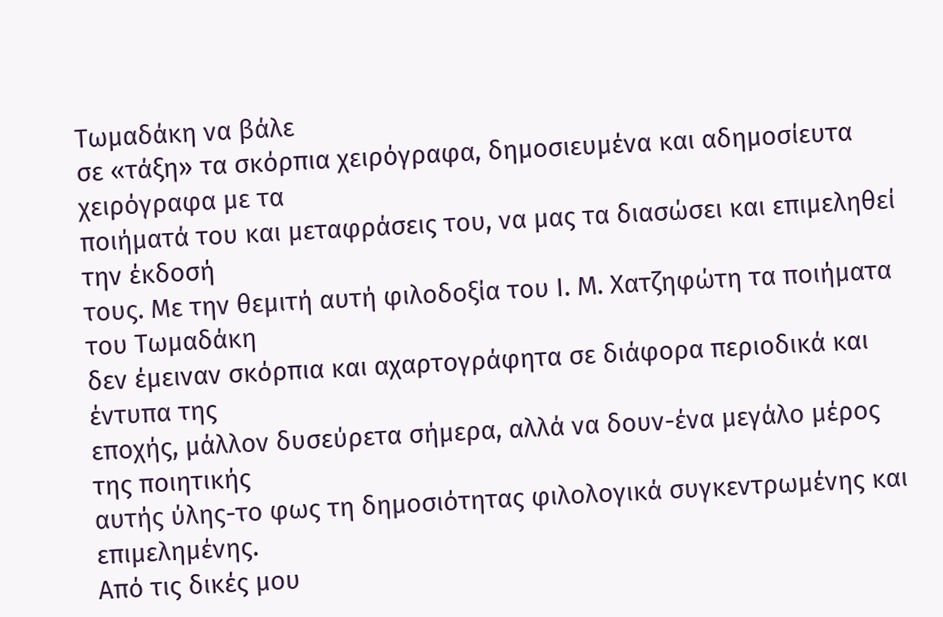Τωμαδάκη να βάλε
σε «τάξη» τα σκόρπια χειρόγραφα, δημοσιευμένα και αδημοσίευτα χειρόγραφα με τα
ποιήματά του και μεταφράσεις του, να μας τα διασώσει και επιμεληθεί την έκδοσή
τους. Με την θεμιτή αυτή φιλοδοξία του Ι. Μ. Χατζηφώτη τα ποιήματα του Τωμαδάκη
δεν έμειναν σκόρπια και αχαρτογράφητα σε διάφορα περιοδικά και έντυπα της
εποχής, μάλλον δυσεύρετα σήμερα, αλλά να δουν-ένα μεγάλο μέρος της ποιητικής
αυτής ύλης-το φως τη δημοσιότητας φιλολογικά συγκεντρωμένης και επιμελημένης.
Από τις δικές μου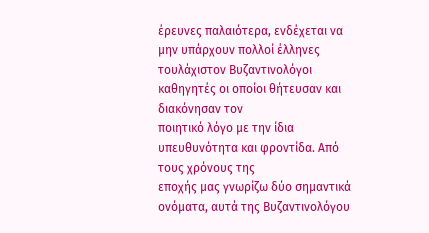έρευνες παλαιότερα, ενδέχεται να μην υπάρχουν πολλοί έλληνες
τουλάχιστον Βυζαντινολόγοι καθηγητές οι οποίοι θήτευσαν και διακόνησαν τον
ποιητικό λόγο με την ίδια υπευθυνότητα και φροντίδα. Από τους χρόνους της
εποχής μας γνωρίζω δύο σημαντικά ονόματα, αυτά της Βυζαντινολόγου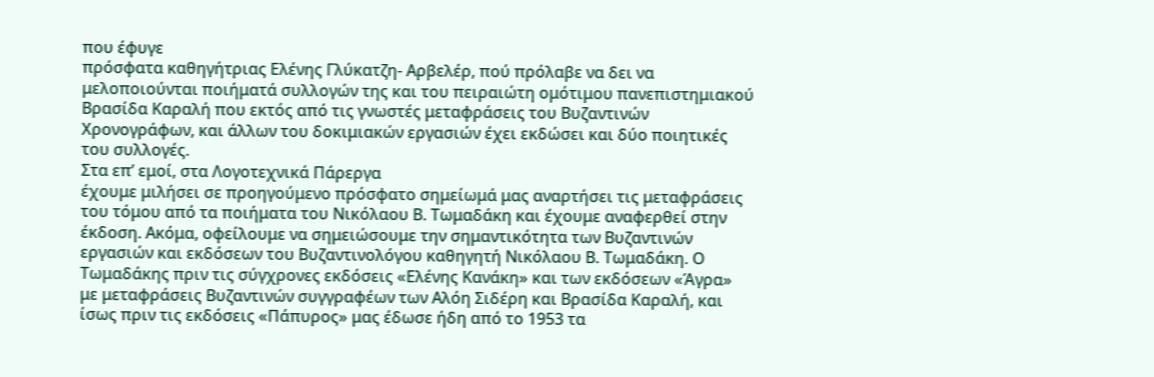που έφυγε
πρόσφατα καθηγήτριας Ελένης Γλύκατζη- Αρβελέρ, πού πρόλαβε να δει να
μελοποιούνται ποιήματά συλλογών της και του πειραιώτη ομότιμου πανεπιστημιακού
Βρασίδα Καραλή που εκτός από τις γνωστές μεταφράσεις του Βυζαντινών
Χρονογράφων, και άλλων του δοκιμιακών εργασιών έχει εκδώσει και δύο ποιητικές
του συλλογές.
Στα επ’ εμοί, στα Λογοτεχνικά Πάρεργα
έχουμε μιλήσει σε προηγούμενο πρόσφατο σημείωμά μας αναρτήσει τις μεταφράσεις
του τόμου από τα ποιήματα του Νικόλαου Β. Τωμαδάκη και έχουμε αναφερθεί στην
έκδοση. Ακόμα, οφείλουμε να σημειώσουμε την σημαντικότητα των Βυζαντινών
εργασιών και εκδόσεων του Βυζαντινολόγου καθηγητή Νικόλαου Β. Τωμαδάκη. Ο
Τωμαδάκης πριν τις σύγχρονες εκδόσεις «Ελένης Κανάκη» και των εκδόσεων «Άγρα»
με μεταφράσεις Βυζαντινών συγγραφέων των Αλόη Σιδέρη και Βρασίδα Καραλή, και
ίσως πριν τις εκδόσεις «Πάπυρος» μας έδωσε ήδη από το 1953 τα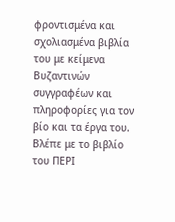φροντισμένα και
σχολιασμένα βιβλία του με κείμενα Βυζαντινών συγγραφέων και πληροφορίες για τον
βίο και τα έργα του. Βλέπε με το βιβλίο του ΠΕΡΙ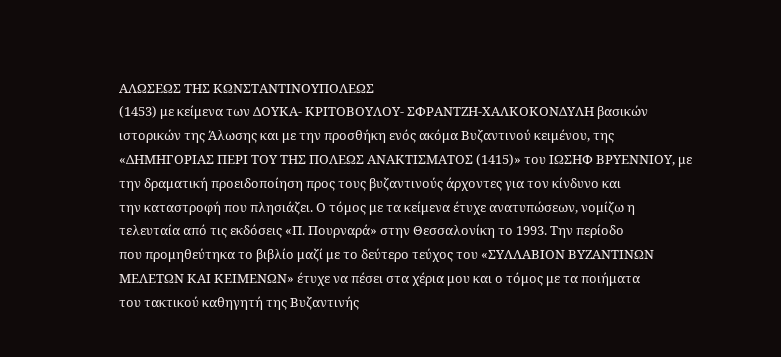ΑΛΩΣΕΩΣ ΤΗΣ ΚΩΝΣΤΑΝΤΙΝΟΥΠΟΛΕΩΣ
(1453) με κείμενα των ΔΟΥΚΑ- ΚΡΙΤΟΒΟΥΛΟΥ- ΣΦΡΑΝΤΖΗ-ΧΑΛΚΟΚΟΝΔΥΛΗ βασικών
ιστορικών της Άλωσης και με την προσθήκη ενός ακόμα Βυζαντινού κειμένου, της
«ΔΗΜΗΓΟΡΙΑΣ ΠΕΡΙ ΤΟΥ ΤΗΣ ΠΟΛΕΩΣ ΑΝΑΚΤΙΣΜΑΤΟΣ (1415)» του ΙΩΣΗΦ ΒΡΥΕΝΝΙΟΥ, με
την δραματική προειδοποίηση προς τους βυζαντινούς άρχοντες για τον κίνδυνο και
την καταστροφή που πλησιάζει. Ο τόμος με τα κείμενα έτυχε ανατυπώσεων, νομίζω η
τελευταία από τις εκδόσεις «Π. Πουρναρά» στην Θεσσαλονίκη το 1993. Την περίοδο
που προμηθεύτηκα το βιβλίο μαζί με το δεύτερο τεύχος του «ΣΥΛΛΑΒΙΟΝ ΒΥΖΑΝΤΙΝΩΝ
ΜΕΛΕΤΩΝ ΚΑΙ ΚΕΙΜΕΝΩΝ» έτυχε να πέσει στα χέρια μου και ο τόμος με τα ποιήματα
του τακτικού καθηγητή της Βυζαντινής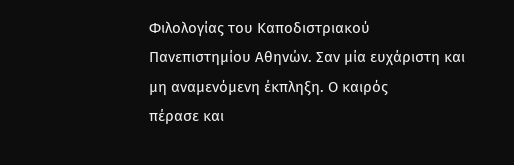Φιλολογίας του Καποδιστριακού
Πανεπιστημίου Αθηνών. Σαν μία ευχάριστη και μη αναμενόμενη έκπληξη. Ο καιρός
πέρασε και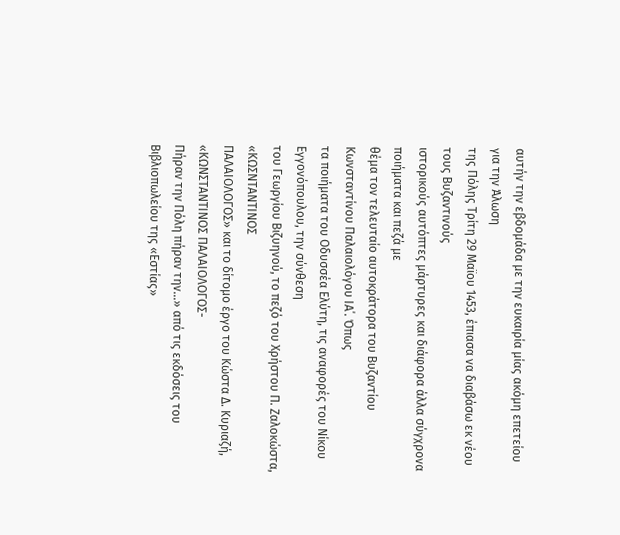αυτήν την εβδομάδα με την ευκαιρία μίας ακόμη επετείου για την Άλωση
της Πόλης Τρίτη 29 Μαϊου 1453, έπιασα να διαβάσω εκ νέου τους Βυζαντινούς
ιστορικούς αυτόπτες μάρτυρες και διάφορα άλλα σύγχρονα ποιήματα και πεζά με
θέμα τον τελευταίο αυτοκράτορα του Βυζαντίου Κωνσταντίνου Παλαιολόγου ΙΑ΄. Όπως
τα ποιήματα του Οδυσσέα Ελύτη, τις αναφορές του Νίκου Εγγονόπουλου, την σύνθεση
του Γεωργίου Βιζυηνού, το πεζό του Χρήστου Π. Ζαλοκώστα, «ΚΩΣΝΤΑΝΤΙΝΟΣ
ΠΑΛΑΙΟΛΟΓΟΣ» και το δίτομο έργο του Κώστα Δ. Κυριαζή, «ΚΩΝΣΤΑΝΤΙΝΟΣ ΠΑΛΑΙΟΛΟΓΟΣ-
Πήραν την Πόλη πήραν την…» από τις εκδόσεις του Βιβλιοπωλείου της «Εστίας»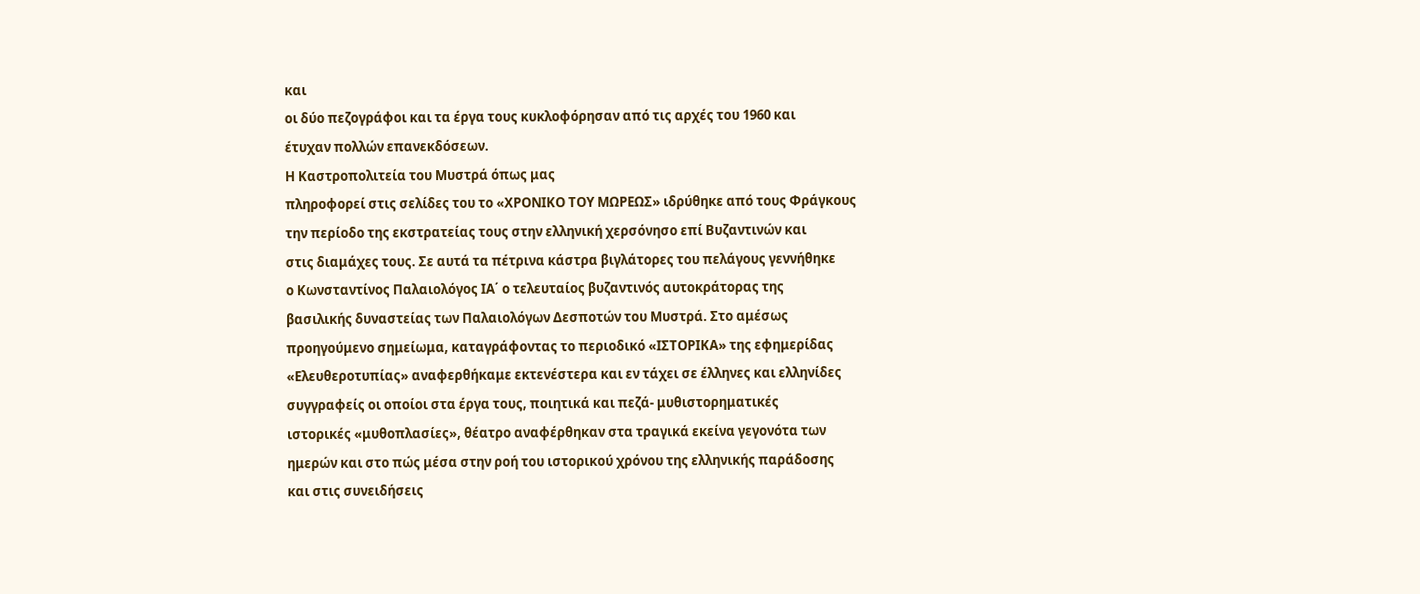και
οι δύο πεζογράφοι και τα έργα τους κυκλοφόρησαν από τις αρχές του 1960 και
έτυχαν πολλών επανεκδόσεων.
Η Καστροπολιτεία του Μυστρά όπως μας
πληροφορεί στις σελίδες του το «ΧΡΟΝΙΚΟ ΤΟΥ ΜΩΡΕΩΣ» ιδρύθηκε από τους Φράγκους
την περίοδο της εκστρατείας τους στην ελληνική χερσόνησο επί Βυζαντινών και
στις διαμάχες τους. Σε αυτά τα πέτρινα κάστρα βιγλάτορες του πελάγους γεννήθηκε
ο Κωνσταντίνος Παλαιολόγος ΙΑ΄ ο τελευταίος βυζαντινός αυτοκράτορας της
βασιλικής δυναστείας των Παλαιολόγων Δεσποτών του Μυστρά. Στο αμέσως
προηγούμενο σημείωμα, καταγράφοντας το περιοδικό «ΙΣΤΟΡΙΚΑ» της εφημερίδας
«Ελευθεροτυπίας» αναφερθήκαμε εκτενέστερα και εν τάχει σε έλληνες και ελληνίδες
συγγραφείς οι οποίοι στα έργα τους, ποιητικά και πεζά- μυθιστορηματικές
ιστορικές «μυθοπλασίες», θέατρο αναφέρθηκαν στα τραγικά εκείνα γεγονότα των
ημερών και στο πώς μέσα στην ροή του ιστορικού χρόνου της ελληνικής παράδοσης
και στις συνειδήσεις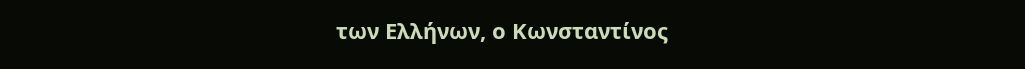των Ελλήνων, ο Κωνσταντίνος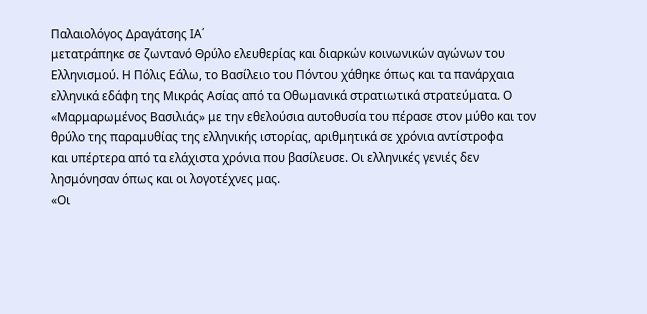Παλαιολόγος Δραγάτσης ΙΑ΄
μετατράπηκε σε ζωντανό Θρύλο ελευθερίας και διαρκών κοινωνικών αγώνων του
Ελληνισμού. Η Πόλις Εάλω, το Βασίλειο του Πόντου χάθηκε όπως και τα πανάρχαια
ελληνικά εδάφη της Μικράς Ασίας από τα Οθωμανικά στρατιωτικά στρατεύματα. Ο
«Μαρμαρωμένος Βασιλιάς» με την εθελούσια αυτοθυσία του πέρασε στον μύθο και τον
θρύλο της παραμυθίας της ελληνικής ιστορίας, αριθμητικά σε χρόνια αντίστροφα
και υπέρτερα από τα ελάχιστα χρόνια που βασίλευσε. Οι ελληνικές γενιές δεν
λησμόνησαν όπως και οι λογοτέχνες μας.
«Οι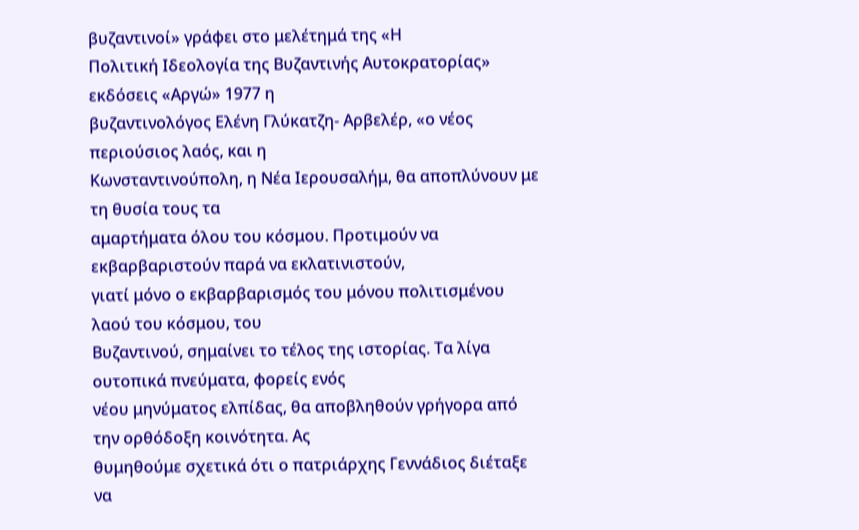βυζαντινοί» γράφει στο μελέτημά της «Η
Πολιτική Ιδεολογία της Βυζαντινής Αυτοκρατορίας» εκδόσεις «Αργώ» 1977 η
βυζαντινολόγος Ελένη Γλύκατζη- Αρβελέρ, «ο νέος περιούσιος λαός, και η
Κωνσταντινούπολη, η Νέα Ιερουσαλήμ, θα αποπλύνουν με τη θυσία τους τα
αμαρτήματα όλου του κόσμου. Προτιμούν να εκβαρβαριστούν παρά να εκλατινιστούν,
γιατί μόνο ο εκβαρβαρισμός του μόνου πολιτισμένου λαού του κόσμου, του
Βυζαντινού, σημαίνει το τέλος της ιστορίας. Τα λίγα ουτοπικά πνεύματα, φορείς ενός
νέου μηνύματος ελπίδας, θα αποβληθούν γρήγορα από την ορθόδοξη κοινότητα. Ας
θυμηθούμε σχετικά ότι ο πατριάρχης Γεννάδιος διέταξε να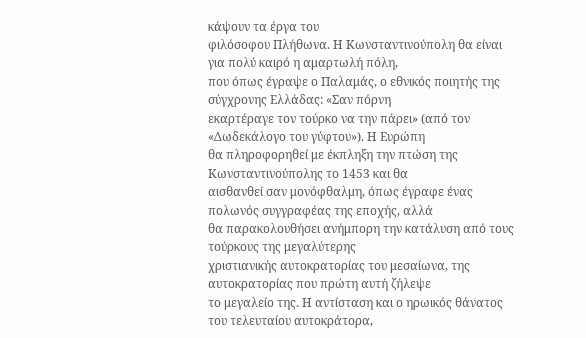κάψουν τα έργα του
φιλόσοφου Πλήθωνα. Η Κωνσταντινούπολη θα είναι για πολύ καιρό η αμαρτωλή πόλη,
που όπως έγραψε ο Παλαμάς, ο εθνικός ποιητής της σύγχρονης Ελλάδας: «Σαν πόρνη
εκαρτέραγε τον τούρκο να την πάρει» (από τον «Δωδεκάλογο του γύφτου»). Η Ευρώπη
θα πληροφορηθεί με έκπληξη την πτώση της Κωνσταντινούπολης το 1453 και θα
αισθανθεί σαν μονόφθαλμη, όπως έγραφε ένας πολωνός συγγραφέας της εποχής, αλλά
θα παρακολουθήσει ανήμπορη την κατάλυση από τους τούρκους της μεγαλύτερης
χριστιανικής αυτοκρατορίας του μεσαίωνα, της αυτοκρατορίας που πρώτη αυτή ζήλεψε
το μεγαλείο της. Η αντίσταση και ο ηρωικός θάνατος του τελευταίου αυτοκράτορα,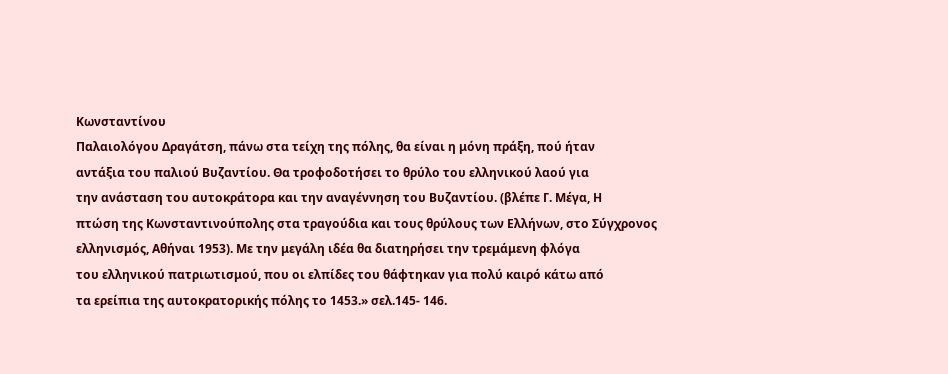Κωνσταντίνου
Παλαιολόγου Δραγάτση, πάνω στα τείχη της πόλης, θα είναι η μόνη πράξη, πού ήταν
αντάξια του παλιού Βυζαντίου. Θα τροφοδοτήσει το θρύλο του ελληνικού λαού για
την ανάσταση του αυτοκράτορα και την αναγέννηση του Βυζαντίου. (βλέπε Γ. Μέγα, Η
πτώση της Κωνσταντινούπολης στα τραγούδια και τους θρύλους των Ελλήνων, στο Σύγχρονος
ελληνισμός, Αθήναι 1953). Με την μεγάλη ιδέα θα διατηρήσει την τρεμάμενη φλόγα
του ελληνικού πατριωτισμού, που οι ελπίδες του θάφτηκαν για πολύ καιρό κάτω από
τα ερείπια της αυτοκρατορικής πόλης το 1453.» σελ.145- 146.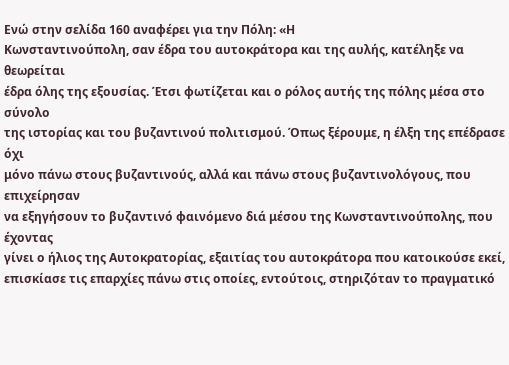Ενώ στην σελίδα 160 αναφέρει για την Πόλη: «Η
Κωνσταντινούπολη, σαν έδρα του αυτοκράτορα και της αυλής, κατέληξε να θεωρείται
έδρα όλης της εξουσίας. Έτσι φωτίζεται και ο ρόλος αυτής της πόλης μέσα στο σύνολο
της ιστορίας και του βυζαντινού πολιτισμού. Όπως ξέρουμε, η έλξη της επέδρασε όχι
μόνο πάνω στους βυζαντινούς, αλλά και πάνω στους βυζαντινολόγους, που επιχείρησαν
να εξηγήσουν το βυζαντινό φαινόμενο διά μέσου της Κωνσταντινούπολης, που έχοντας
γίνει ο ήλιος της Αυτοκρατορίας, εξαιτίας του αυτοκράτορα που κατοικούσε εκεί,
επισκίασε τις επαρχίες πάνω στις οποίες, εντούτοις, στηριζόταν το πραγματικό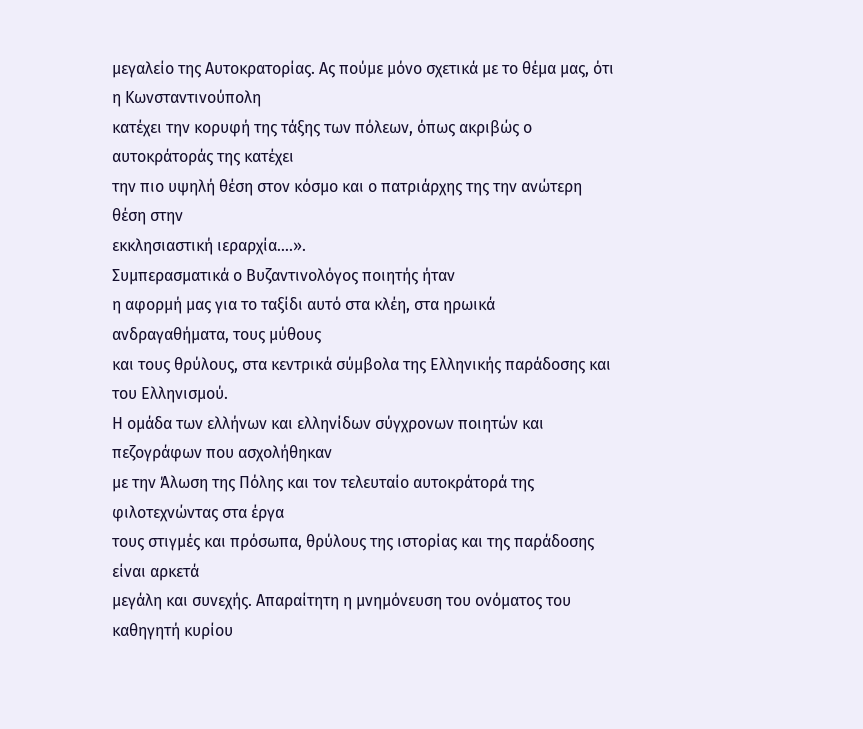μεγαλείο της Αυτοκρατορίας. Ας πούμε μόνο σχετικά με το θέμα μας, ότι η Κωνσταντινούπολη
κατέχει την κορυφή της τάξης των πόλεων, όπως ακριβώς ο αυτοκράτοράς της κατέχει
την πιο υψηλή θέση στον κόσμο και ο πατριάρχης της την ανώτερη θέση στην
εκκλησιαστική ιεραρχία….».
Συμπερασματικά ο Βυζαντινολόγος ποιητής ήταν
η αφορμή μας για το ταξίδι αυτό στα κλέη, στα ηρωικά ανδραγαθήματα, τους μύθους
και τους θρύλους, στα κεντρικά σύμβολα της Ελληνικής παράδοσης και του Ελληνισμού.
Η ομάδα των ελλήνων και ελληνίδων σύγχρονων ποιητών και πεζογράφων που ασχολήθηκαν
με την Άλωση της Πόλης και τον τελευταίο αυτοκράτορά της φιλοτεχνώντας στα έργα
τους στιγμές και πρόσωπα, θρύλους της ιστορίας και της παράδοσης είναι αρκετά
μεγάλη και συνεχής. Απαραίτητη η μνημόνευση του ονόματος του καθηγητή κυρίου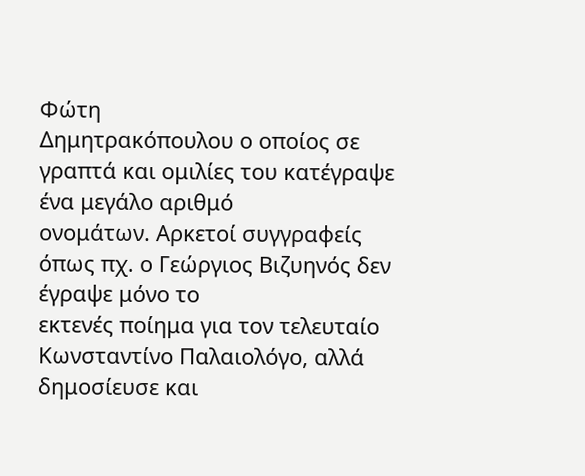Φώτη
Δημητρακόπουλου ο οποίος σε γραπτά και ομιλίες του κατέγραψε ένα μεγάλο αριθμό
ονομάτων. Αρκετοί συγγραφείς όπως πχ. ο Γεώργιος Βιζυηνός δεν έγραψε μόνο το
εκτενές ποίημα για τον τελευταίο Κωνσταντίνο Παλαιολόγο, αλλά δημοσίευσε και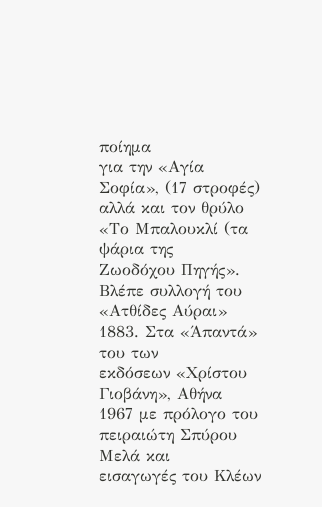ποίημα
για την «Αγία Σοφία», (17 στροφές) αλλά και τον θρύλο «Το Μπαλουκλί (τα ψάρια της
Ζωοδόχου Πηγής». Βλέπε συλλογή του «Ατθίδες Αύραι» 1883. Στα «Άπαντά» του των
εκδόσεων «Χρίστου Γιοβάνη», Αθήνα 1967 με πρόλογο του πειραιώτη Σπύρου Μελά και
εισαγωγές του Κλέων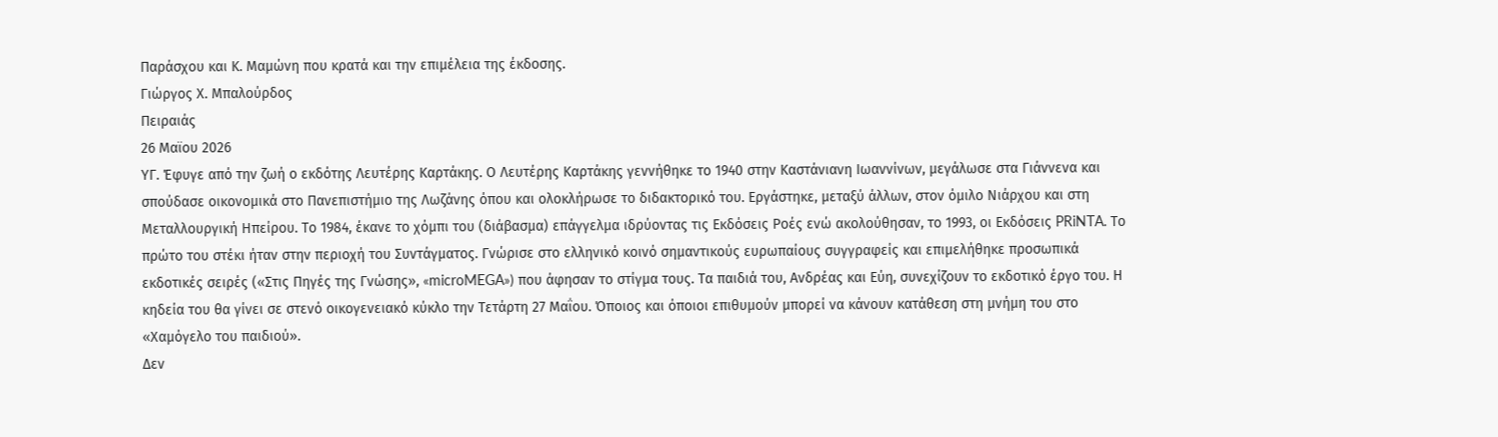Παράσχου και Κ. Μαμώνη που κρατά και την επιμέλεια της έκδοσης.
Γιώργος Χ. Μπαλούρδος
Πειραιάς
26 Μαϊου 2026
ΥΓ. Έφυγε από την ζωή ο εκδότης Λευτέρης Καρτάκης. Ο Λευτέρης Καρτάκης γεννήθηκε το 1940 στην Καστάνιανη Ιωαννίνων, μεγάλωσε στα Γιάννενα και σπούδασε οικονομικά στο Πανεπιστήμιο της Λωζάνης όπου και ολοκλήρωσε το διδακτορικό του. Εργάστηκε, μεταξύ άλλων, στον όμιλο Νιάρχου και στη Μεταλλουργική Ηπείρου. Το 1984, έκανε το χόμπι του (διάβασμα) επάγγελμα ιδρύοντας τις Εκδόσεις Ροές ενώ ακολούθησαν, το 1993, οι Εκδόσεις PRiNTA. Το πρώτο του στέκι ήταν στην περιοχή του Συντάγματος. Γνώρισε στο ελληνικό κοινό σημαντικούς ευρωπαίους συγγραφείς και επιμελήθηκε προσωπικά εκδοτικές σειρές («Στις Πηγές της Γνώσης», «microMEGA») που άφησαν το στίγμα τους. Τα παιδιά του, Ανδρέας και Εύη, συνεχίζουν το εκδοτικό έργο του. Η κηδεία του θα γίνει σε στενό οικογενειακό κύκλο την Τετάρτη 27 Μαΐου. Όποιος και όποιοι επιθυμούν μπορεί να κάνουν κατάθεση στη μνήμη του στο «Χαμόγελο του παιδιού».
Δεν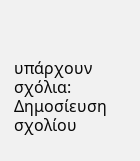υπάρχουν σχόλια:
Δημοσίευση σχολίου